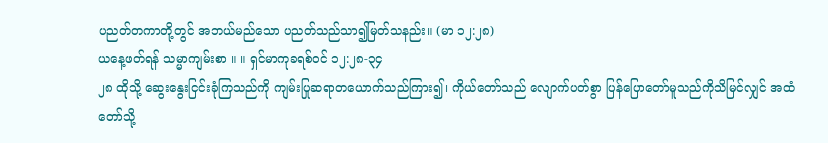ပညတ်တကာတို့တွင် အဘယ်မည်သော ပညတ်သည်သာ၍မြတ်သနည်း။ (မာ ၁၂:၂၈)
ယနေ့ဖတ်ရန် သမ္မာကျမ်းစာ ။ ။ ရှင်မာကုခရစ်ဝင် ၁၂:၂၈-၃၄
၂၈ ထိုသို့ ဆွေးနွေးငြင်းခုံကြသည်ကို ကျမ်းပြုဆရာတယောက်သည်ကြား၍၊ ကိုယ်တော်သည် လျောက်ပတ်စွာ ပြန်ပြောတော်မူသည်ကိုသိမြင်လျှင် အထံတော်သို့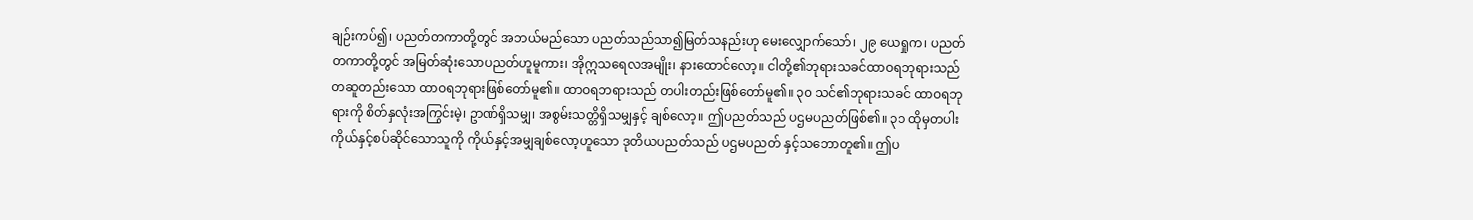ချဉ်းကပ်၍၊ ပညတ်တကာတို့တွင် အဘယ်မည်သော ပညတ်သည်သာ၍မြတ်သနည်းဟု မေးလျှောက်သော်၊ ၂၉ ယေရှုက၊ ပညတ်တကာတို့တွင် အမြတ်ဆုံးသောပညတ်ဟူမူကား၊ အိုဣသရေလအမျိုး၊ နားထောင်လော့။ ငါတို့၏ဘုရားသခင်ထာဝရဘုရားသည် တဆူတည်းသော ထာဝရဘုရားဖြစ်တော်မူ၏။ ထာဝရဘရားသည် တပါးတည်းဖြစ်တော်မူ၏။ ၃၀ သင်၏ဘုရားသခင် ထာဝရဘုရားကို စိတ်နှလုံးအကြွင်းမဲ့၊ ဥာဏ်ရှိသမျှ၊ အစွမ်းသတ္တိရှိသမျှနှင့် ချစ်လော့။ ဤပညတ်သည် ပဌမပညတ်ဖြစ်၏။ ၃၁ ထိုမှတပါး ကိုယ်နှင့်စပ်ဆိုင်သောသူကို ကိုယ်နှင့်အမျှချစ်လော့ဟူသော ဒုတိယပညတ်သည် ပဌမပညတ် နှင့်သဘောတူ၏။ ဤပ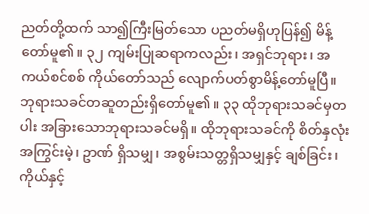ညတ်တို့ထက် သာ၍ကြီးမြတ်သော ပညတ်မရှိဟုပြန်၍ မိန့်တော်မူ၏။ ၃၂ ကျမ်းပြုဆရာကလည်း၊ အရှင်ဘုရား၊ အကယ်စင်စစ် ကိုယ်တော်သည် လျောက်ပတ်စွာမိန့်တော်မူပြီ။ ဘုရားသခင်တဆူတည်းရှိတော်မူ၏။ ၃၃ ထိုဘုရားသခင်မှတပါး အခြားသောဘုရားသခင်မရှိ။ ထိုဘုရားသခင်ကို စိတ်နှလုံးအကြွင်းမဲ့၊ ဥာဏ် ရှိသမျှ၊ အစွမ်းသတ္တရှိသမျှနှင့် ချစ်ခြင်း၊ ကိုယ်နှင့်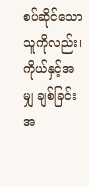စပ်ဆိုင်သောသူကိုလည်း၊ ကိုယ်နှင့်အမျှ ချစ်ခြင်းအ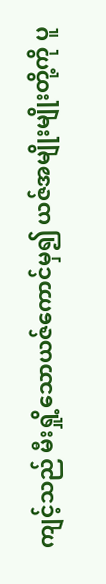ကျင့်သည် မီးရှို့သောယဇ်ကောင်မှ၍ ယဇ်အမျိုးမျိုးတို့ကို ပူ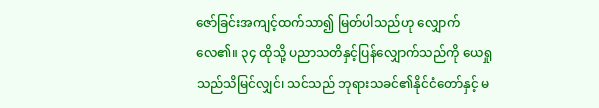ဇော်ခြင်းအကျင့်ထက်သာ၍ မြတ်ပါသည်ဟု လျှောက်လေ၏။ ၃၄ ထိုသို့ ပညာသတိနှင့်ပြန်လျှောက်သည်ကို ယေရှုသည်သိမြင်လျှင်၊ သင်သည် ဘုရားသခင်၏နိုင်ငံတော်နှင့် မ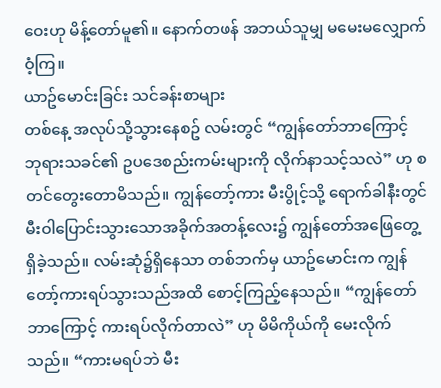ဝေးဟု မိန့်တော်မူ၏။ နောက်တဖန် အဘယ်သူမျှ မမေးမလျှောက်ဝံ့ကြ။
ယာဥ်မောင်းခြင်း သင်ခန်းစာများ
တစ်နေ့ အလုပ်သို့သွားနေစဥ် လမ်းတွင် “ကျွန်တော်ဘာကြောင့် ဘုရားသခင်၏ ဥပဒေစည်းကမ်းများကို လိုက်နာသင့်သလဲ” ဟု စတင်တွေးတောမိသည်။ ကျွန်တော့်ကား မီးပွိုင့်သို့ ရောက်ခါနီးတွင် မီးဝါပြောင်းသွားသောအခိုက်အတန့်လေး၌ ကျွန်တော်အဖြေတွေ့ရှိခဲ့သည်။ လမ်းဆုံ၌ရှိနေသာ တစ်ဘက်မှ ယာဥ်မောင်းက ကျွန်တော့်ကားရပ်သွားသည်အထိ စောင့်ကြည့်နေသည်။ “ကျွန်တော်ဘာကြောင့် ကားရပ်လိုက်တာလဲ” ဟု မိမိကိုယ်ကို မေးလိုက်သည်။ “ကားမရပ်ဘဲ မီး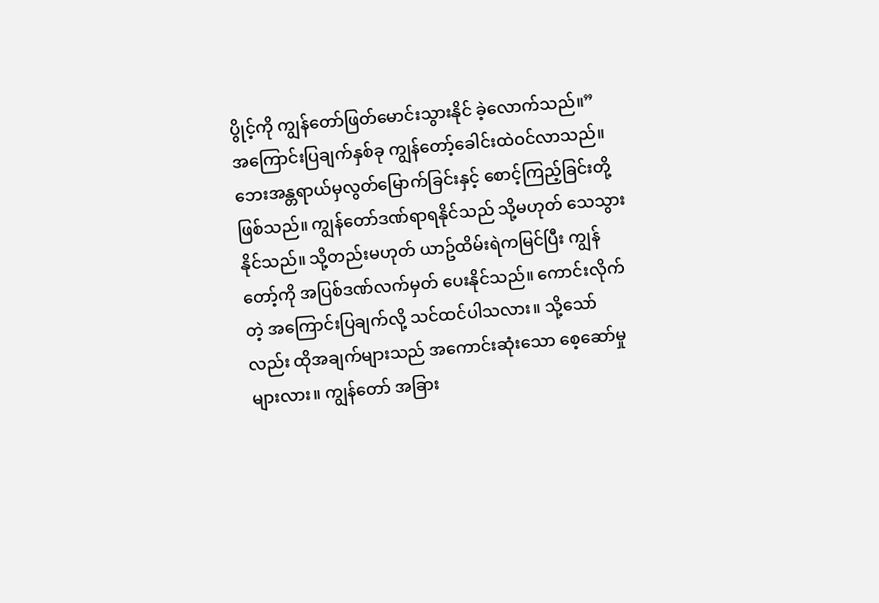ပွိုင့်ကို ကျွန်တော်ဖြတ်မောင်းသွားနိုင် ခဲ့လောက်သည်။”
အကြောင်းပြချက်နှစ်ခု ကျွန်တော့်ခေါင်းထဲဝင်လာသည်။ ဘေးအန္တရာယ်မှလွတ်မြောက်ခြင်းနှင့် စောင့်ကြည့်ခြင်းတို့ ဖြစ်သည်။ ကျွန်တော်ဒဏ်ရာရနိုင်သည် သို့မဟုတ် သေသွားနိုင်သည်။ သို့တည်းမဟုတ် ယာဥ်ထိမ်းရဲကမြင်ပြီး ကျွန်တော့်ကို အပြစ်ဒဏ်လက်မှတ် ပေးနိုင်သည်။ ကောင်းလိုက်တဲ့ အကြောင်းပြချက်လို့ သင်ထင်ပါသလား။ သို့သော်လည်း ထိုအချက်များသည် အကောင်းဆုံးသော စေ့ဆော်မှုများလား။ ကျွန်တော် အခြား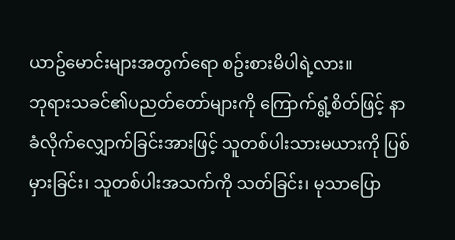ယာဥ်မောင်းများအတွက်ရော စဥ်းစားမိပါရဲ့လား။
ဘုရားသခင်၏ပညတ်တော်များကို ကြောက်ရွံ့စိတ်ဖြင့် နာခံလိုက်လျှောက်ခြင်းအားဖြင့် သူတစ်ပါးသားမယားကို ပြစ်မှားခြင်း၊ သူတစ်ပါးအသက်ကို သတ်ခြင်း၊ မုသာပြော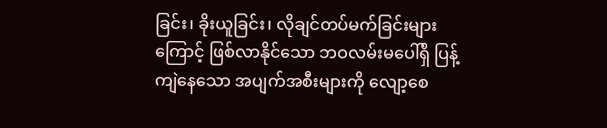ခြင်း၊ ခိုးယူခြင်း၊ လိုချင်တပ်မက်ခြင်းများကြောင့် ဖြစ်လာနိုင်သော ဘဝလမ်းမပေါ်ရှိ ပြန့်ကျဲနေသော အပျက်အစီးများကို လျော့စေ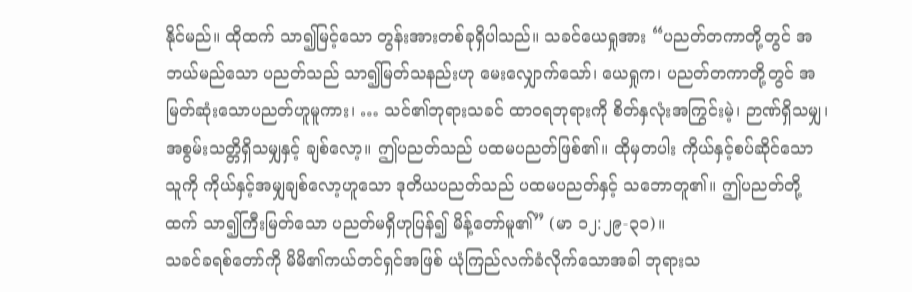နိုင်မည်။ ထိုထက် သာ၍မြင့်သော တွန်းအားတစ်ခုရှိပါသည်။ သခင်ယေရှုအား “ပညတ်တကာတို့တွင် အဘယ်မည်သော ပညတ်သည် သာ၍မြတ်သနည်းဟု မေးလျှောက်သော်၊ ယေရှုက၊ ပညတ်တကာတို့တွင် အမြတ်ဆုံးသောပညတ်ဟူမူကား၊ … သင်၏ဘုရားသခင် ထာဝရဘုရားကို စိတ်နှလုံးအကြွင်းမဲ့၊ ဉာဏ်ရှိသမျှ၊ အစွမ်းသတ္တိရှိသမျှနှင့် ချစ်လော့။ ဤပညတ်သည် ပထမပညတ်ဖြစ်၏။ ထိုမှတပါး ကိုယ်နှင့်စပ်ဆိုင်သောသူကို ကိုယ်နှင့်အမျှချစ်လော့ဟူသော ဒုတိယပညတ်သည် ပထမပညတ်နှင့် သဘောတူ၏။ ဤပညတ်တို့ထက် သာ၍ကြီးမြတ်သော ပညတ်မရှိဟုပြန်၍ မိန့်တော်မူ၏” (မာ ၁၂:၂၉-၃၁)။
သခင်ခရစ်တော်ကို မိမိ၏ကယ်တင်ရှင်အဖြစ် ယုံကြည်လက်ခံလိုက်သောအခါ ဘုရားသ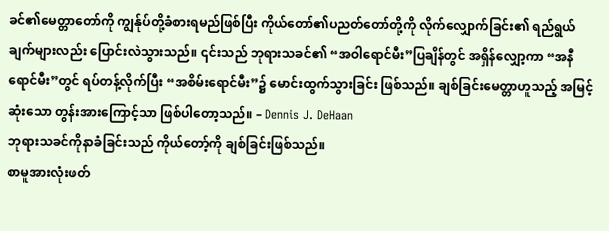ခင်၏မေတ္တာတော်ကို ကျွန်ုပ်တို့ခံစားရမည်ဖြစ်ပြီး ကိုယ်တော်၏ပညတ်တော်တို့ကို လိုက်လျှောက်ခြင်း၏ ရည်ရွယ်ချက်များလည်း ပြောင်းလဲသွားသည်။ ၎င်းသည် ဘုရားသခင်၏ “အဝါရောင်မီး”ပြချိန်တွင် အရှိန်လျှော့ကာ “အနီရောင်မီး”တွင် ရပ်တန့်လိုက်ပြီး “အစိမ်းရောင်မီး”၌ မောင်းထွက်သွားခြင်း ဖြစ်သည်။ ချစ်ခြင်းမေတ္တာဟူသည့် အမြင့်ဆုံးသော တွန်းအားကြောင့်သာ ဖြစ်ပါတော့သည်။ – Dennis J. DeHaan
ဘုရားသခင်ကိုနာခံခြင်းသည် ကိုယ်တော့်ကို ချစ်ခြင်းဖြစ်သည်။
စာမူအားလုံးဖတ်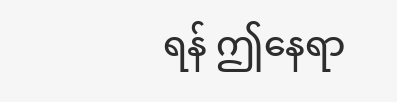ရန် ဤနေရာ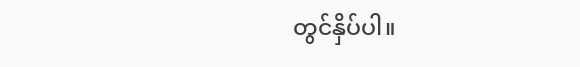တွင်နှိပ်ပါ။